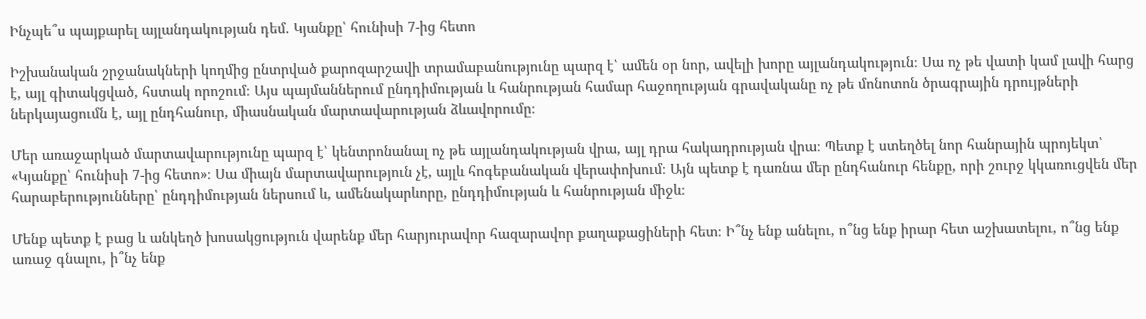Ինչպե՞ս պայքարել այլանդակության դեմ. Կյանքը՝ հունիսի 7-ից հետո

Իշխանական շրջանակների կողմից ընտրված քարոզարշավի տրամաբանությունը պարզ է՝ ամեն օր նոր, ավելի խորը այլանդակություն։ Սա ոչ թե վատի կամ լավի հարց է, այլ գիտակցված, հստակ որոշում։ Այս պայմաններում ընդդիմության և հանրության համար հաջողության գրավականը ոչ թե մոնոտոն ծրագրային դրույթների ներկայացումն է, այլ ընդհանուր, միասնական մարտավարության ձևավորումը։

Մեր առաջարկած մարտավարությունը պարզ է՝ կենտրոնանալ ոչ թե այլանդակության վրա, այլ դրա հակադրության վրա։ Պետք է ստեղծել նոր հանրային պրոյեկտ՝ «Կյանքը՝ հունիսի 7-ից հետո»։ Սա միայն մարտավարություն չէ, այլև հոգեբանական վերափոխում։ Այն պետք է դառնա մեր ընդհանուր հենքը, որի շուրջ կկառուցվեն մեր հարաբերությունները՝ ընդդիմության ներսում և, ամենակարևորը, ընդդիմության և հանրության միջև։

Մենք պետք է բաց և անկեղծ խոսակցություն վարենք մեր հարյուրավոր հազարավոր քաղաքացիների հետ։ Ի՞նչ ենք անելու, ո՞նց ենք իրար հետ աշխատելու, ո՞նց ենք առաջ գնալու, ի՞նչ ենք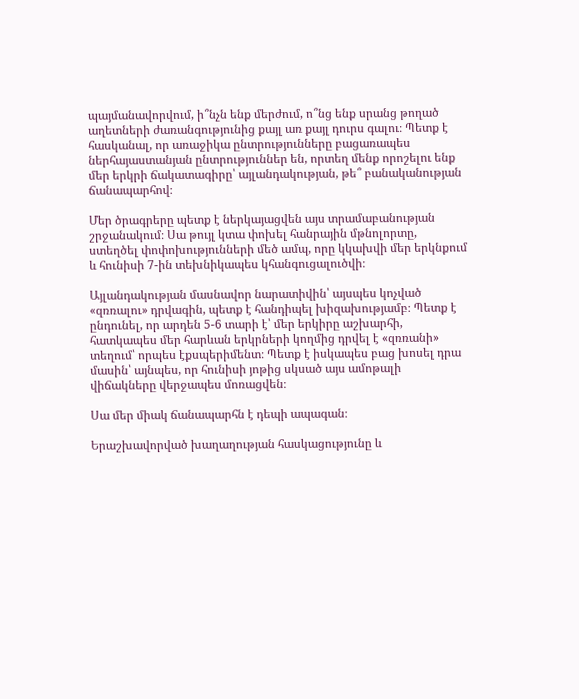պայմանավորվում, ի՞նչն ենք մերժում, ո՞նց ենք սրանց թողած աղետների ժառանգությունից քայլ առ քայլ դուրս գալու։ Պետք է հասկանալ, որ առաջիկա ընտրությունները բացառապես ներհայաստանյան ընտրություններ են, որտեղ մենք որոշելու ենք մեր երկրի ճակատագիրը՝ այլանդակության, թե՞ բանականության ճանապարհով։

Մեր ծրագրերը պետք է ներկայացվեն այս տրամաբանության շրջանակում։ Սա թույլ կտա փոխել հանրային մթնոլորտը, ստեղծել փոփոխությունների մեծ ամպ, որը կկախվի մեր երկնքում և հունիսի 7-ին տեխնիկապես կհանգուցալուծվի։

Այլանդակության մասնավոր նարատիվին՝ այսպես կոչված «զռռալու» դրվագին, պետք է հանդիպել խիզախությամբ։ Պետք է ընդունել, որ արդեն 5-6 տարի է՝ մեր երկիրը աշխարհի, հատկապես մեր հարևան երկրների կողմից դրվել է «զռռանի» տեղում՝ որպես էքսպերիմենտ։ Պետք է իսկապես բաց խոսել դրա մասին՝ այնպես, որ հունիսի յոթից սկսած այս ամոթալի վիճակները վերջապես մոռացվեն։

Սա մեր միակ ճանապարհն է դեպի ապագան։

Երաշխավորված խաղաղության հասկացությունը և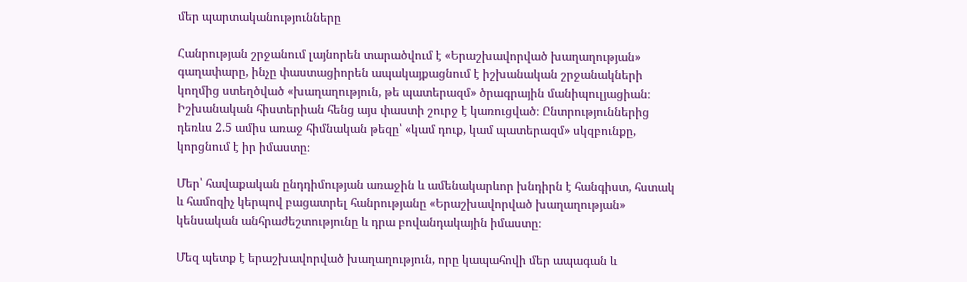մեր պարտականությունները

Հանրության շրջանում լայնորեն տարածվում է «Երաշխավորված խաղաղության» գաղափարը, ինչը փաստացիորեն ապակայքացնում է իշխանական շրջանակների կողմից ստեղծված «խաղաղություն, թե պատերազմ» ծրագրային մանիպուլյացիան։ Իշխանական հիստերիան հենց այս փաստի շուրջ է կառուցված։ Ընտրություններից դեռևս 2.5 ամիս առաջ հիմնական թեզը՝ «կամ դուք, կամ պատերազմ» սկզբունքը, կորցնում է իր իմաստը։

Մեր՝ հավաքական ընդդիմության առաջին և ամենակարևոր խնդիրն է հանգիստ, հստակ և համոզիչ կերպով բացատրել հանրությանը «Երաշխավորված խաղաղության» կենսական անհրաժեշտությունը և դրա բովանդակային իմաստը։

Մեզ պետք է երաշխավորված խաղաղություն, որը կապահովի մեր ապագան և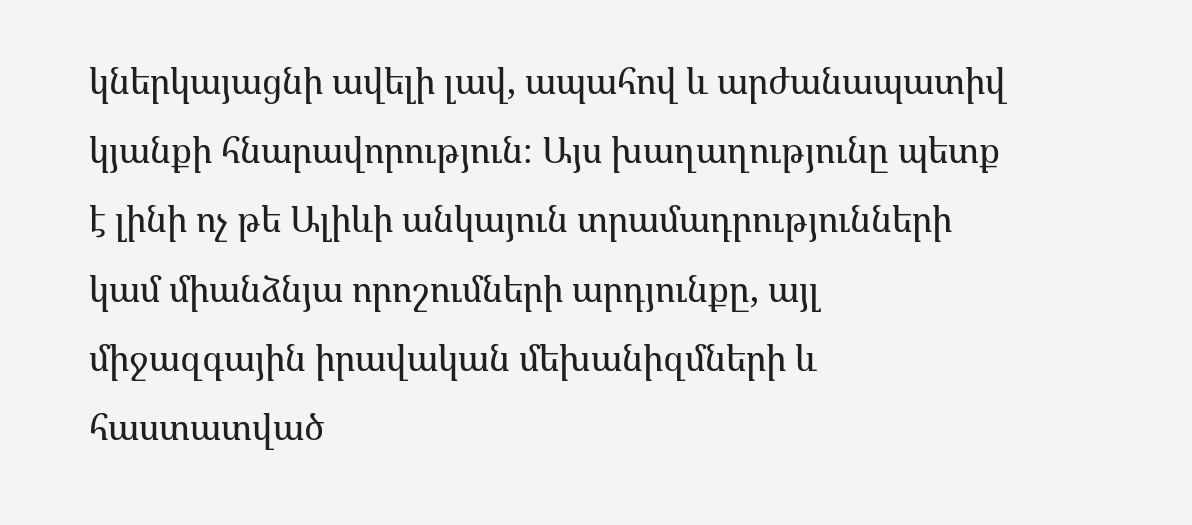կներկայացնի ավելի լավ, ապահով և արժանապատիվ կյանքի հնարավորություն։ Այս խաղաղությունը պետք է լինի ոչ թե Ալիևի անկայուն տրամադրությունների կամ միանձնյա որոշումների արդյունքը, այլ միջազգային իրավական մեխանիզմների և հաստատված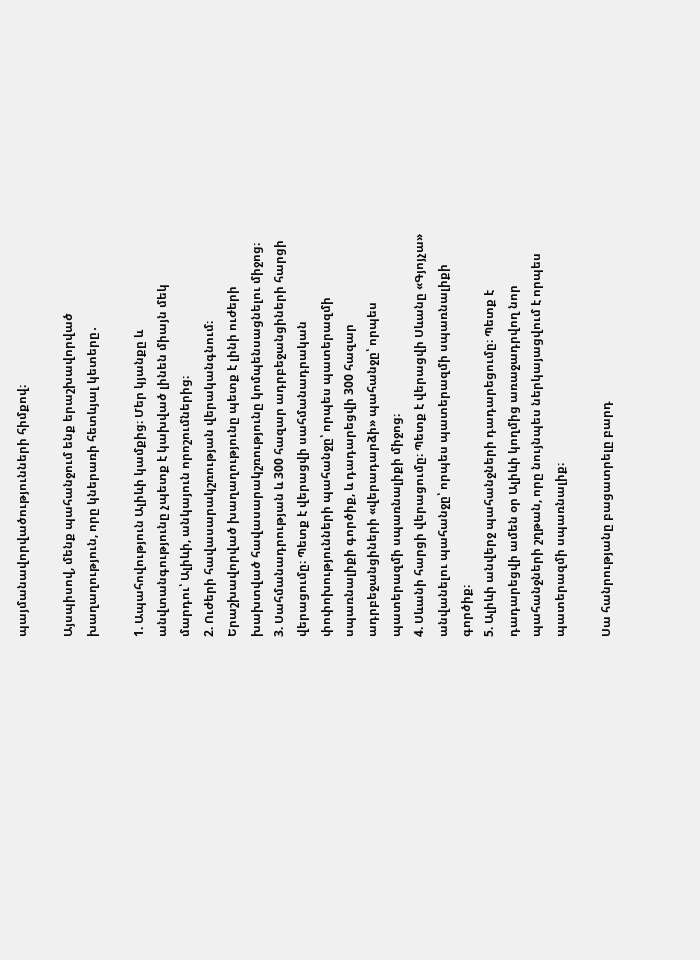պայմանավորվածությունների հիմքով։

Այսպիսով, մենք պահանջում ենք երաշխավորված խաղաղություն, որը կներառի հետևյալ կետերը․

1. Ապահովություն Ալիևի կամքից։ Մեր կյանքը և անվտանգությունը չպետք է կախված լինեն միայն մեկ մարդու՝ Ալիևի, անկայուն որոշումներից։
2. Ուժերի հավասարակշռության վերականգնում։ Երաշխավորված խաղաղությունը պետք է լինի ուժերի խախտված հավասարակշռությունը կոմպենսացնելու միջոց։
3. Սահմանադրության և 300 հազար ադրբեջանցիների հարցի վերացումը։ Պետք է վերացվի սահմանադրական փոփոխությունների պահանջը՝ որպես պատերազմի սպառնալիքի գործիք, և դադարեցվի 300 հազար ադրբեջանցիների «վերադարձի» պահանջը՝ որպես պատերազմի սպառնալիքի միջոց։
4. Սևանի հարցի վերացումը։ Պետք է վերացվի Սևանը «Գյոյչա» անվանելու պահանջը՝ որպես պատերազմի սպառնալիքի գործիք։
5. Ալիևի անվերջ պահանջների դադարեցումը։ Պետք է դադարեցվի ամեն օր Ալիևի կողմից առաջադրվող նոր պահանջների շղթան, որը նույնպես ներկայացվում է որպես պատերազմի սպառնալիք։

Սա հանրությանը բացատրելը բարդ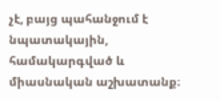չէ, բայց պահանջում է նպատակային, համակարգված և միասնական աշխատանք։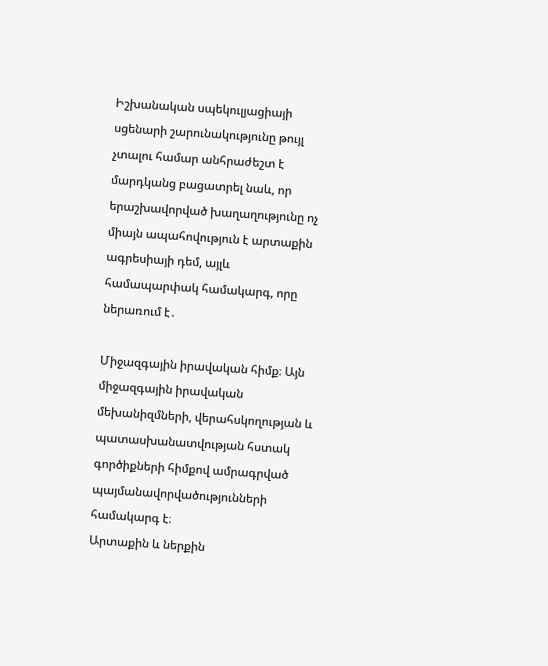Իշխանական սպեկուլյացիայի սցենարի շարունակությունը թույլ չտալու համար անհրաժեշտ է մարդկանց բացատրել նաև, որ երաշխավորված խաղաղությունը ոչ միայն ապահովություն է արտաքին ագրեսիայի դեմ, այլև համապարփակ համակարգ, որը ներառում է․

Միջազգային իրավական հիմք։ Այն միջազգային իրավական մեխանիզմների, վերահսկողության և պատասխանատվության հստակ գործիքների հիմքով ամրագրված պայմանավորվածությունների համակարգ է։
Արտաքին և ներքին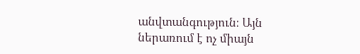անվտանգություն։ Այն ներառում է ոչ միայն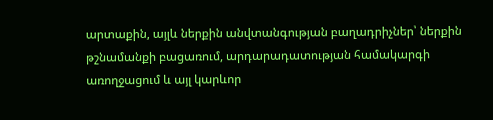արտաքին, այլև ներքին անվտանգության բաղադրիչներ՝ ներքին թշնամանքի բացառում, արդարադատության համակարգի առողջացում և այլ կարևոր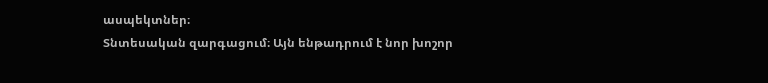ասպեկտներ։
Տնտեսական զարգացում։ Այն ենթադրում է նոր խոշոր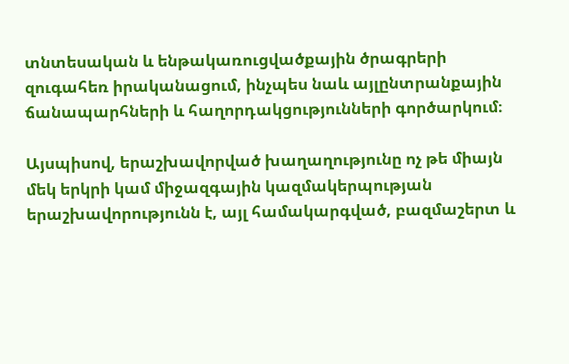տնտեսական և ենթակառուցվածքային ծրագրերի զուգահեռ իրականացում, ինչպես նաև այլընտրանքային ճանապարհների և հաղորդակցությունների գործարկում։

Այսպիսով, երաշխավորված խաղաղությունը ոչ թե միայն մեկ երկրի կամ միջազգային կազմակերպության երաշխավորությունն է, այլ համակարգված, բազմաշերտ և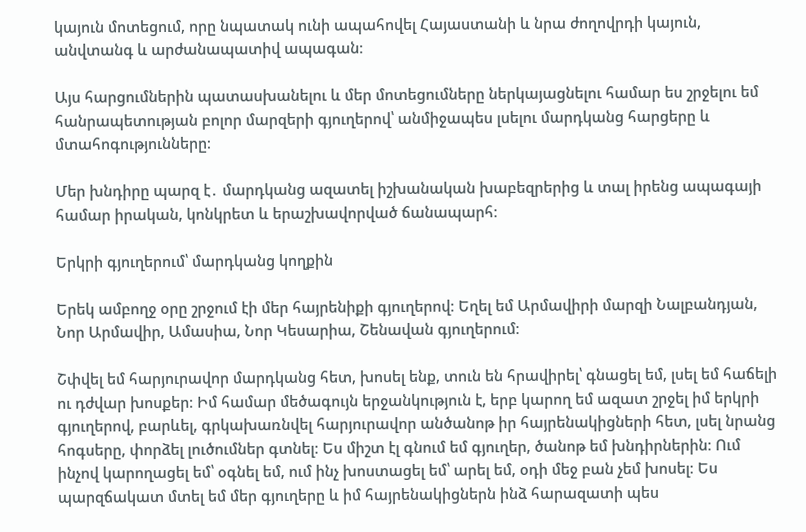կայուն մոտեցում, որը նպատակ ունի ապահովել Հայաստանի և նրա ժողովրդի կայուն, անվտանգ և արժանապատիվ ապագան։

Այս հարցումներին պատասխանելու և մեր մոտեցումները ներկայացնելու համար ես շրջելու եմ հանրապետության բոլոր մարզերի գյուղերով՝ անմիջապես լսելու մարդկանց հարցերը և մտահոգությունները։

Մեր խնդիրը պարզ է․ մարդկանց ազատել իշխանական խաբեզրերից և տալ իրենց ապագայի համար իրական, կոնկրետ և երաշխավորված ճանապարհ։

Երկրի գյուղերում՝ մարդկանց կողքին

Երեկ ամբողջ օրը շրջում էի մեր հայրենիքի գյուղերով։ Եղել եմ Արմավիրի մարզի Նալբանդյան, Նոր Արմավիր, Ամասիա, Նոր Կեսարիա, Շենավան գյուղերում։

Շփվել եմ հարյուրավոր մարդկանց հետ, խոսել ենք, տուն են հրավիրել՝ գնացել եմ, լսել եմ հաճելի ու դժվար խոսքեր։ Իմ համար մեծագույն երջանկություն է, երբ կարող եմ ազատ շրջել իմ երկրի գյուղերով, բարևել, գրկախառնվել հարյուրավոր անծանոթ իր հայրենակիցների հետ, լսել նրանց հոգսերը, փորձել լուծումներ գտնել։ Ես միշտ էլ գնում եմ գյուղեր, ծանոթ եմ խնդիրներին։ Ում ինչով կարողացել եմ՝ օգնել եմ, ում ինչ խոստացել եմ՝ արել եմ, օդի մեջ բան չեմ խոսել։ Ես պարզճակատ մտել եմ մեր գյուղերը և իմ հայրենակիցներն ինձ հարազատի պես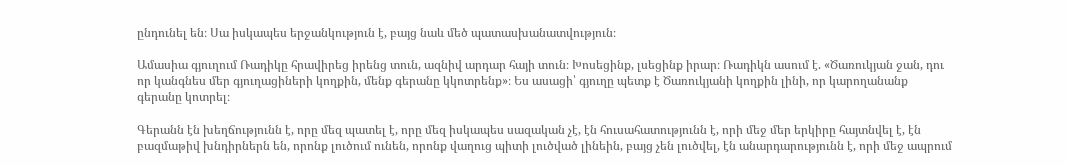ընդունել են։ Սա իսկապես երջանկություն է, բայց նաև մեծ պատասխանատվություն։

Ամասիա գյուղում Ռադիկը հրավիրեց իրենց տուն, ազնիվ արդար հայի տուն։ Խոսեցինք, լսեցինք իրար։ Ռադիկն ասում է. «Ծառուկյան ջան, դու որ կանգնես մեր գյուղացիների կողքին, մենք գերանը կկոտրենք»։ Ես ասացի՝ գյուղը պետք է Ծառուկյանի կողքին լինի, որ կարողանանք գերանը կոտրել։

Գերանն էն խեղճությունն է, որը մեզ պատել է, որը մեզ իսկապես սազական չէ, էն հուսահատությունն է, որի մեջ մեր երկիրը հայտնվել է, էն բազմաթիվ խնդիրներն են, որոնք լուծում ունեն, որոնք վաղուց պիտի լուծված լինեին, բայց չեն լուծվել, էն անարդարությունն է, որի մեջ ապրում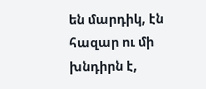են մարդիկ, էն հազար ու մի խնդիրն է,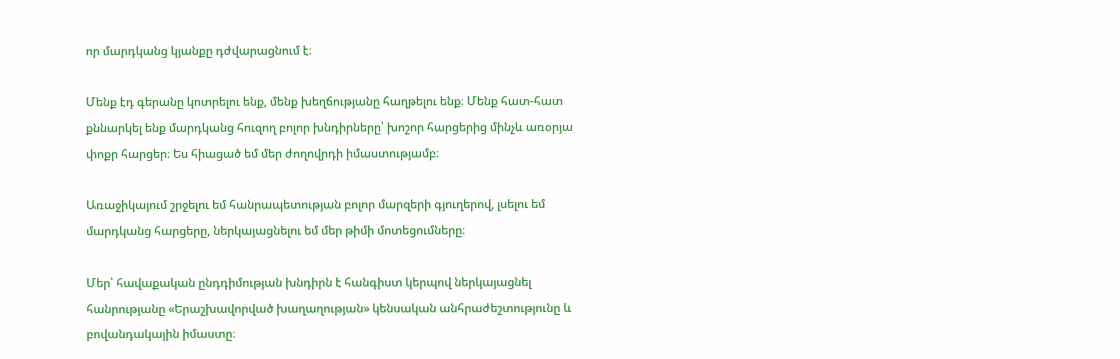որ մարդկանց կյանքը դժվարացնում է։

Մենք էդ գերանը կոտրելու ենք, մենք խեղճությանը հաղթելու ենք։ Մենք հատ-հատ քննարկել ենք մարդկանց հուզող բոլոր խնդիրները՝ խոշոր հարցերից մինչև առօրյա փոքր հարցեր։ Ես հիացած եմ մեր ժողովրդի իմաստությամբ։

Առաջիկայում շրջելու եմ հանրապետության բոլոր մարզերի գյուղերով, լսելու եմ մարդկանց հարցերը, ներկայացնելու եմ մեր թիմի մոտեցումները։

Մեր՝ հավաքական ընդդիմության խնդիրն է հանգիստ կերպով ներկայացնել հանրությանը «Երաշխավորված խաղաղության» կենսական անհրաժեշտությունը և բովանդակային իմաստը։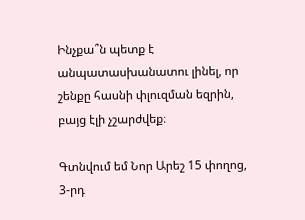Ինչքա՞ն պետք է անպատասխանատու լինել, որ շենքը հասնի փլուզման եզրին, բայց էլի չշարժվեք։

Գտնվում եմ Նոր Արեշ 15 փողոց, 3-րդ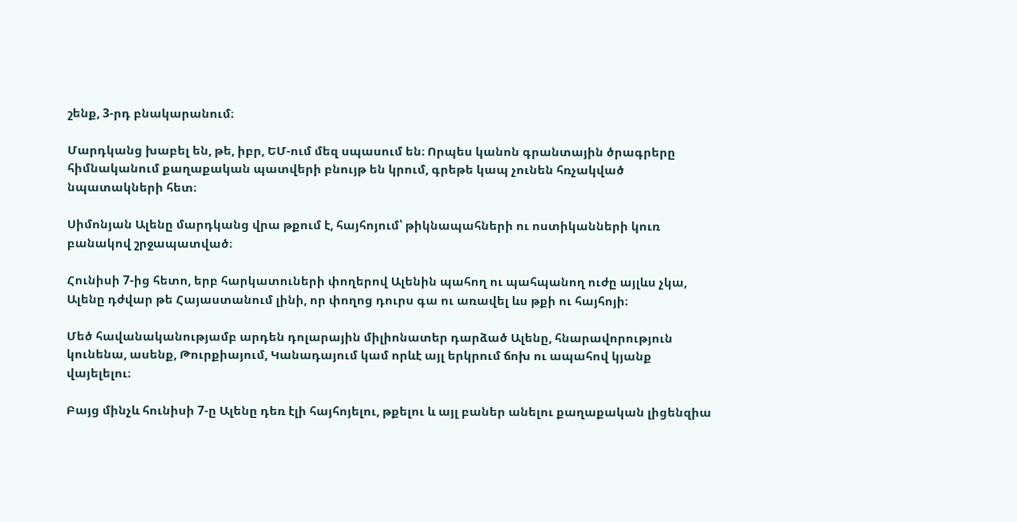շենք, 3-րդ բնակարանում։

Մարդկանց խաբել են, թե, իբր, ԵՄ-ում մեզ սպասում են։ Որպես կանոն գրանտային ծրագրերը հիմնականում քաղաքական պատվերի բնույթ են կրում, գրեթե կապ չունեն հռչակված նպատակների հետ։

Սիմոնյան Ալենը մարդկանց վրա թքում է, հայհոյում՝ թիկնապահների ու ոստիկանների կուռ բանակով շրջապատված։

Հունիսի 7-ից հետո, երբ հարկատուների փողերով Ալենին պահող ու պահպանող ուժը այլևս չկա, Ալենը դժվար թե Հայաստանում լինի, որ փողոց դուրս գա ու առավել ևս թքի ու հայհոյի։

Մեծ հավանականությամբ արդեն դոլարային միլիոնատեր դարձած Ալենը, հնարավորություն կունենա, ասենք, Թուրքիայում, Կանադայում կամ որևէ այլ երկրում ճոխ ու ապահով կյանք վայելելու։

Բայց մինչև հունիսի 7-ը Ալենը դեռ էլի հայհոյելու, թքելու և այլ բաներ անելու քաղաքական լիցենզիա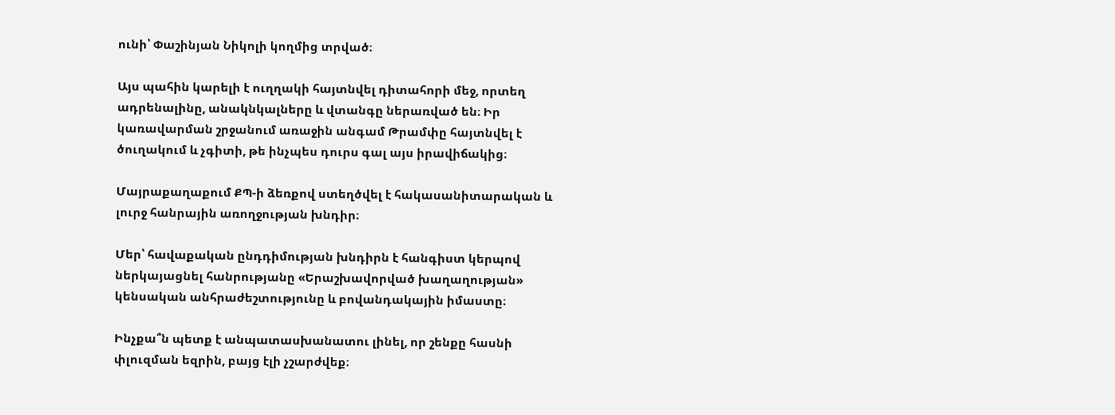ունի՝ Փաշինյան Նիկոլի կողմից տրված։

Այս պահին կարելի է ուղղակի հայտնվել դիտահորի մեջ, որտեղ ադրենալինը, անակնկալները և վտանգը ներառված են։ Իր կառավարման շրջանում առաջին անգամ Թրամփը հայտնվել է ծուղակում և չգիտի, թե ինչպես դուրս գալ այս իրավիճակից։

Մայրաքաղաքում ՔՊ-ի ձեռքով ստեղծվել է հակասանիտարական և լուրջ հանրային առողջության խնդիր։

Մեր՝ հավաքական ընդդիմության խնդիրն է հանգիստ կերպով ներկայացնել հանրությանը «Երաշխավորված խաղաղության» կենսական անհրաժեշտությունը և բովանդակային իմաստը։

Ինչքա՞ն պետք է անպատասխանատու լինել, որ շենքը հասնի փլուզման եզրին, բայց էլի չշարժվեք։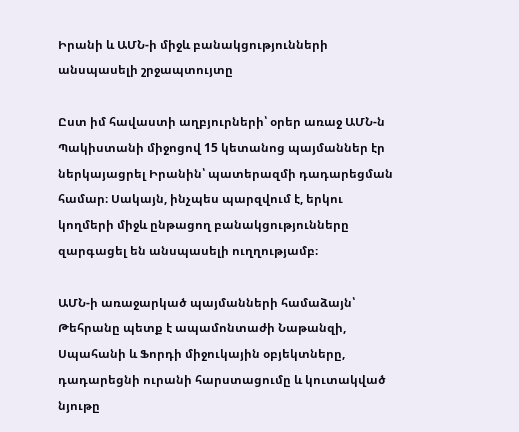Իրանի և ԱՄՆ-ի միջև բանակցությունների անսպասելի շրջապտույտը

Ըստ իմ հավաստի աղբյուրների՝ օրեր առաջ ԱՄՆ-ն Պակիստանի միջոցով 15 կետանոց պայմաններ էր ներկայացրել Իրանին՝ պատերազմի դադարեցման համար։ Սակայն, ինչպես պարզվում է, երկու կողմերի միջև ընթացող բանակցությունները զարգացել են անսպասելի ուղղությամբ։

ԱՄՆ-ի առաջարկած պայմանների համաձայն՝ Թեհրանը պետք է ապամոնտաժի Նաթանզի, Սպահանի և Ֆորդի միջուկային օբյեկտները, դադարեցնի ուրանի հարստացումը և կուտակված նյութը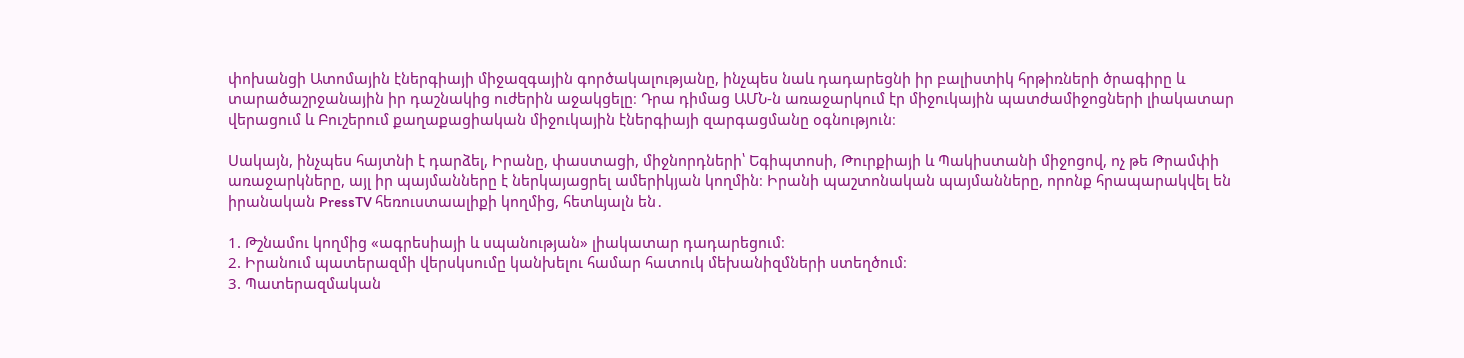փոխանցի Ատոմային էներգիայի միջազգային գործակալությանը, ինչպես նաև դադարեցնի իր բալիստիկ հրթիռների ծրագիրը և տարածաշրջանային իր դաշնակից ուժերին աջակցելը։ Դրա դիմաց ԱՄՆ-ն առաջարկում էր միջուկային պատժամիջոցների լիակատար վերացում և Բուշերում քաղաքացիական միջուկային էներգիայի զարգացմանը օգնություն։

Սակայն, ինչպես հայտնի է դարձել, Իրանը, փաստացի, միջնորդների՝ Եգիպտոսի, Թուրքիայի և Պակիստանի միջոցով, ոչ թե Թրամփի առաջարկները, այլ իր պայմանները է ներկայացրել ամերիկյան կողմին։ Իրանի պաշտոնական պայմանները, որոնք հրապարակվել են իրանական PressTV հեռուստաալիքի կողմից, հետևյալն են․

1. Թշնամու կողմից «ագրեսիայի և սպանության» լիակատար դադարեցում։
2. Իրանում պատերազմի վերսկսումը կանխելու համար հատուկ մեխանիզմների ստեղծում։
3. Պատերազմական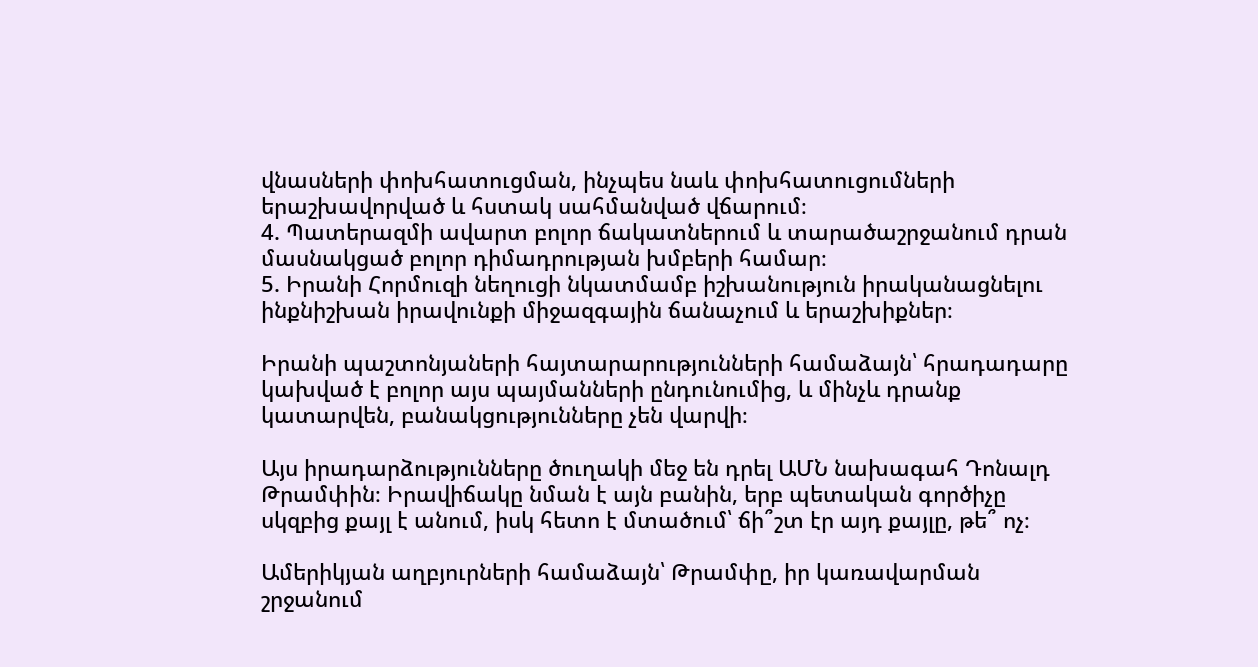վնասների փոխհատուցման, ինչպես նաև փոխհատուցումների երաշխավորված և հստակ սահմանված վճարում։
4. Պատերազմի ավարտ բոլոր ճակատներում և տարածաշրջանում դրան մասնակցած բոլոր դիմադրության խմբերի համար։
5. Իրանի Հորմուզի նեղուցի նկատմամբ իշխանություն իրականացնելու ինքնիշխան իրավունքի միջազգային ճանաչում և երաշխիքներ։

Իրանի պաշտոնյաների հայտարարությունների համաձայն՝ հրադադարը կախված է բոլոր այս պայմանների ընդունումից, և մինչև դրանք կատարվեն, բանակցությունները չեն վարվի։

Այս իրադարձությունները ծուղակի մեջ են դրել ԱՄՆ նախագահ Դոնալդ Թրամփին։ Իրավիճակը նման է այն բանին, երբ պետական գործիչը սկզբից քայլ է անում, իսկ հետո է մտածում՝ ճի՞շտ էր այդ քայլը, թե՞ ոչ։

Ամերիկյան աղբյուրների համաձայն՝ Թրամփը, իր կառավարման շրջանում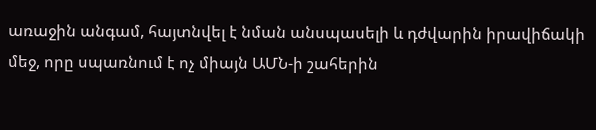առաջին անգամ, հայտնվել է նման անսպասելի և դժվարին իրավիճակի մեջ, որը սպառնում է ոչ միայն ԱՄՆ-ի շահերին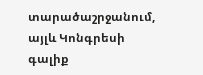տարածաշրջանում, այլև Կոնգրեսի գալիք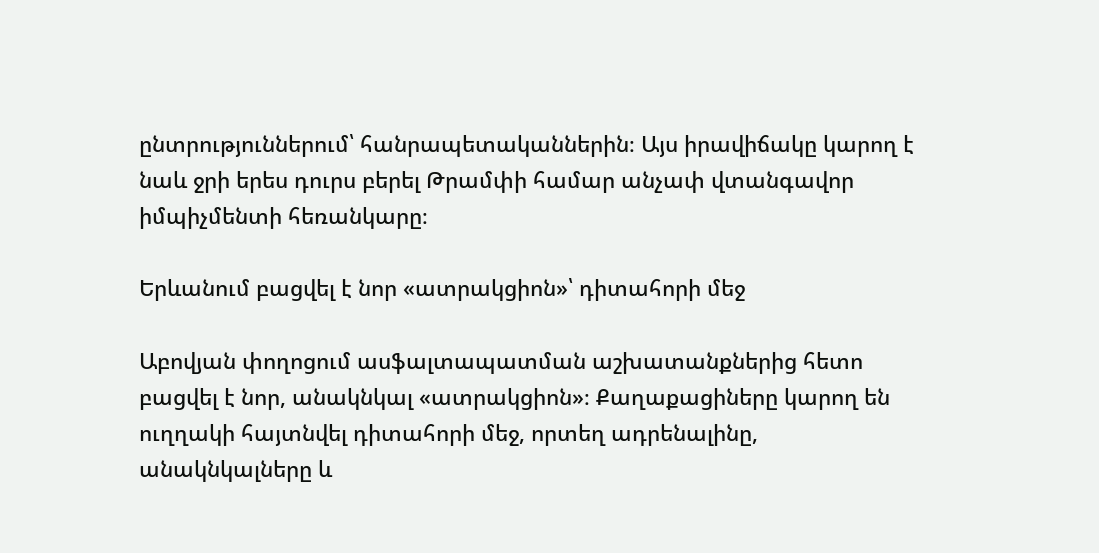ընտրություններում՝ հանրապետականներին։ Այս իրավիճակը կարող է նաև ջրի երես դուրս բերել Թրամփի համար անչափ վտանգավոր իմպիչմենտի հեռանկարը։

Երևանում բացվել է նոր «ատրակցիոն»՝ դիտահորի մեջ

Աբովյան փողոցում ասֆալտապատման աշխատանքներից հետո բացվել է նոր, անակնկալ «ատրակցիոն»։ Քաղաքացիները կարող են ուղղակի հայտնվել դիտահորի մեջ, որտեղ ադրենալինը, անակնկալները և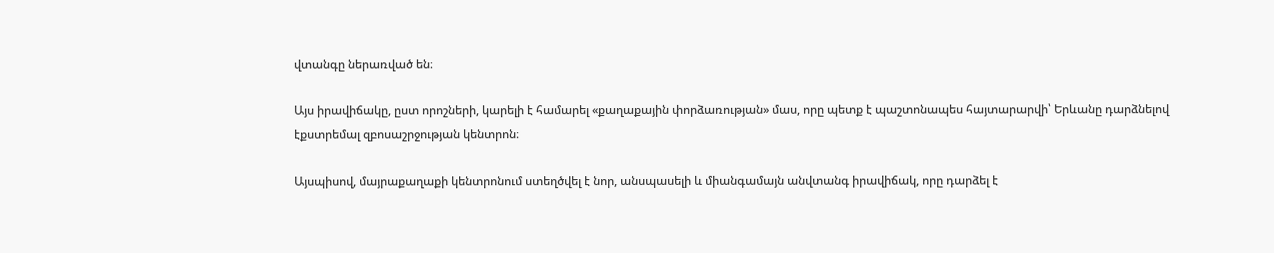վտանգը ներառված են։

Այս իրավիճակը, ըստ որոշների, կարելի է համարել «քաղաքային փորձառության» մաս, որը պետք է պաշտոնապես հայտարարվի՝ Երևանը դարձնելով էքստրեմալ զբոսաշրջության կենտրոն։

Այսպիսով, մայրաքաղաքի կենտրոնում ստեղծվել է նոր, անսպասելի և միանգամայն անվտանգ իրավիճակ, որը դարձել է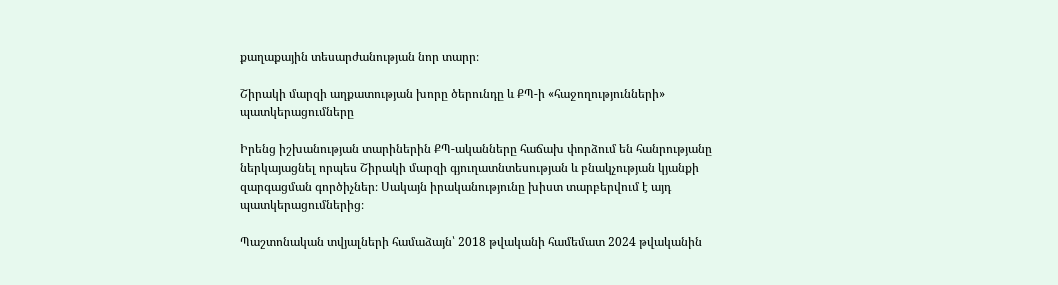քաղաքային տեսարժանության նոր տարր։

Շիրակի մարզի աղքատության խորը ծերունդը և ՔՊ-ի «հաջողությունների» պատկերացումները

Իրենց իշխանության տարիներին ՔՊ-ականները հաճախ փորձում են հանրությանը ներկայացնել որպես Շիրակի մարզի գյուղատնտեսության և բնակչության կյանքի զարգացման գործիչներ։ Սակայն իրականությունը խիստ տարբերվում է այդ պատկերացումներից։

Պաշտոնական տվյալների համաձայն՝ 2018 թվականի համեմատ 2024 թվականին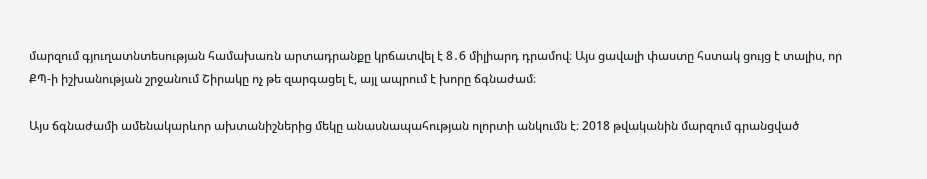մարզում գյուղատնտեսության համախառն արտադրանքը կրճատվել է 8․6 միլիարդ դրամով։ Այս ցավալի փաստը հստակ ցույց է տալիս, որ ՔՊ-ի իշխանության շրջանում Շիրակը ոչ թե զարգացել է, այլ ապրում է խորը ճգնաժամ։

Այս ճգնաժամի ամենակարևոր ախտանիշներից մեկը անասնապահության ոլորտի անկումն է։ 2018 թվականին մարզում գրանցված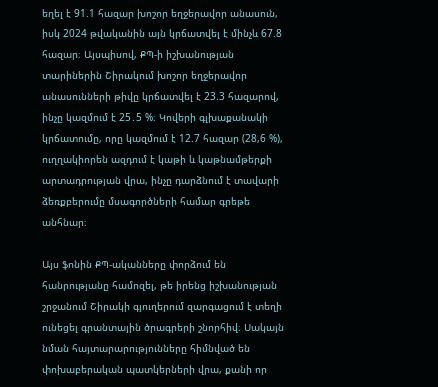եղել է 91.1 հազար խոշոր եղջերավոր անասուն, իսկ 2024 թվականին այն կրճատվել է մինչև 67.8 հազար։ Այսպիսով, ՔՊ-ի իշխանության տարիներին Շիրակում խոշոր եղջերավոր անասունների թիվը կրճատվել է 23.3 հազարով, ինչը կազմում է 25․5 %։ Կովերի գլխաքանակի կրճատումը, որը կազմում է 12.7 հազար (28,6 %), ուղղակիորեն ազդում է կաթի և կաթնամթերքի արտադրության վրա, ինչը դարձնում է տավարի ձեռքբերումը մսագործների համար գրեթե անհնար։

Այս ֆոնին ՔՊ-ականները փորձում են հանրությանը համոզել, թե իրենց իշխանության շրջանում Շիրակի գյուղերում զարգացում է տեղի ունեցել գրանտային ծրագրերի շնորհիվ։ Սակայն նման հայտարարությունները հիմնված են փոխաբերական պատկերների վրա, քանի որ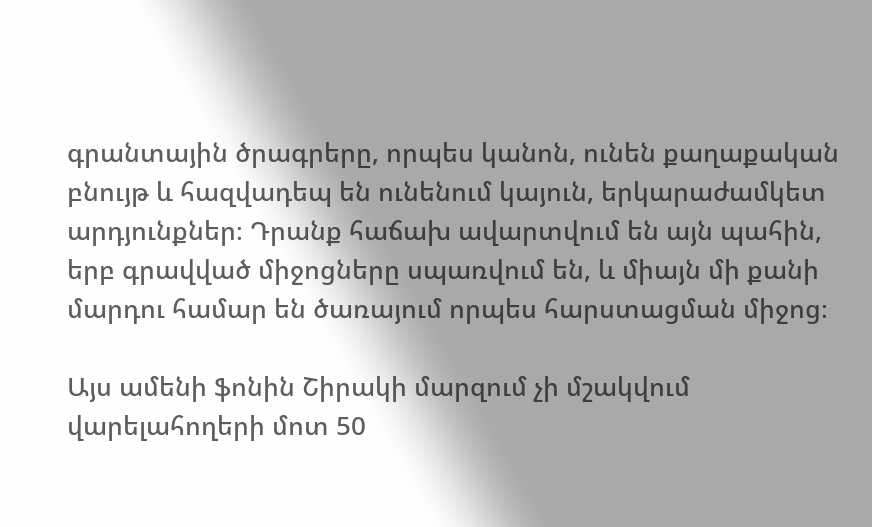գրանտային ծրագրերը, որպես կանոն, ունեն քաղաքական բնույթ և հազվադեպ են ունենում կայուն, երկարաժամկետ արդյունքներ։ Դրանք հաճախ ավարտվում են այն պահին, երբ գրավված միջոցները սպառվում են, և միայն մի քանի մարդու համար են ծառայում որպես հարստացման միջոց։

Այս ամենի ֆոնին Շիրակի մարզում չի մշակվում վարելահողերի մոտ 50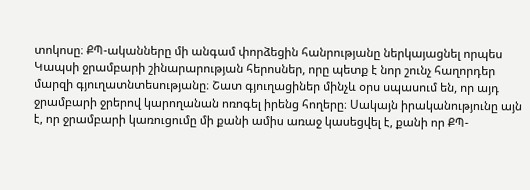տոկոսը։ ՔՊ-ականները մի անգամ փորձեցին հանրությանը ներկայացնել որպես Կապսի ջրամբարի շինարարության հերոսներ, որը պետք է նոր շունչ հաղորդեր մարզի գյուղատնտեսությանը։ Շատ գյուղացիներ մինչև օրս սպասում են, որ այդ ջրամբարի ջրերով կարողանան ոռոգել իրենց հողերը։ Սակայն իրականությունը այն է, որ ջրամբարի կառուցումը մի քանի ամիս առաջ կասեցվել է, քանի որ ՔՊ-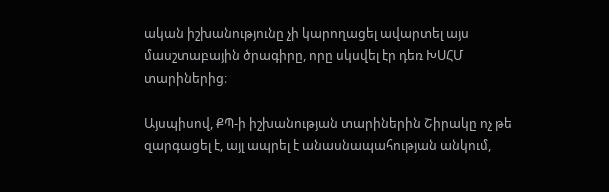ական իշխանությունը չի կարողացել ավարտել այս մասշտաբային ծրագիրը, որը սկսվել էր դեռ ԽՍՀՄ տարիներից։

Այսպիսով, ՔՊ-ի իշխանության տարիներին Շիրակը ոչ թե զարգացել է, այլ ապրել է անասնապահության անկում,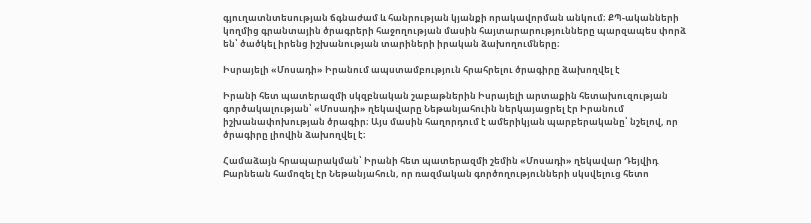գյուղատնտեսության ճգնաժամ և հանրության կյանքի որակավորման անկում։ ՔՊ-ականների կողմից գրանտային ծրագրերի հաջողության մասին հայտարարությունները պարզապես փորձ են՝ ծածկել իրենց իշխանության տարիների իրական ձախողումները։

Իսրայելի «Մոսադի» Իրանում ապստամբություն հրահրելու ծրագիրը ձախողվել է

Իրանի հետ պատերազմի սկզբնական շաբաթներին Իսրայելի արտաքին հետախուզության գործակալության՝ «Մոսադի» ղեկավարը Նեթանյահուին ներկայացրել էր Իրանում իշխանափոխության ծրագիր։ Այս մասին հաղորդում է ամերիկյան պարբերականը՝ նշելով, որ ծրագիրը լիովին ձախողվել է։

Համաձայն հրապարակման՝ Իրանի հետ պատերազմի շեմին «Մոսադի» ղեկավար Դեյվիդ Բարնեան համոզել էր Նեթանյահուն, որ ռազմական գործողությունների սկսվելուց հետո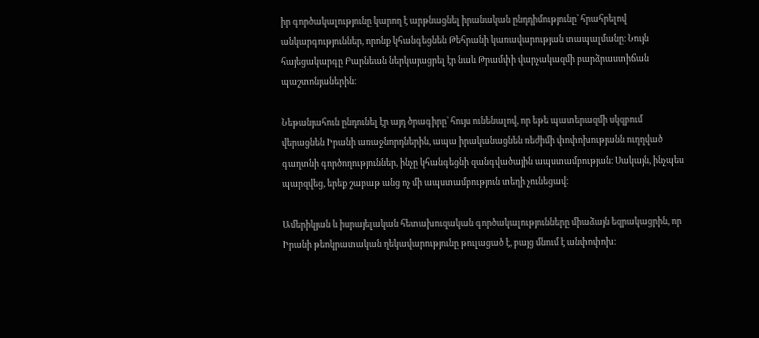իր գործակալությունը կարող է արթնացնել իրանական ընդդիմությունը՝ հրահրելով անկարգություններ, որոնք կհանգեցնեն Թեհրանի կառավարության տապալմանը։ Նույն հայեցակարգը Բարնեան ներկայացրել էր նաև Թրամփի վարչակազմի բարձրաստիճան պաշտոնյաներին։

Նեթանյահուն ընդունել էր այդ ծրագիրը՝ հույս ունենալով, որ եթե պատերազմի սկզբում վերացնեն Իրանի առաջնորդներին, ապա իրականացնեն ռեժիմի փոփոխությանն ուղղված գաղտնի գործողություններ, ինչը կհանգեցնի զանգվածային ապստամբության։ Սակայն, ինչպես պարզվեց, երեք շաբաթ անց ոչ մի ապստամբություն տեղի չունեցավ։

Ամերիկյան և իսրայելական հետախուզական գործակալությունները միաձայն եզրակացրին, որ Իրանի թեոկրատական ղեկավարությունը թուլացած է, բայց մնում է անփոփոխ։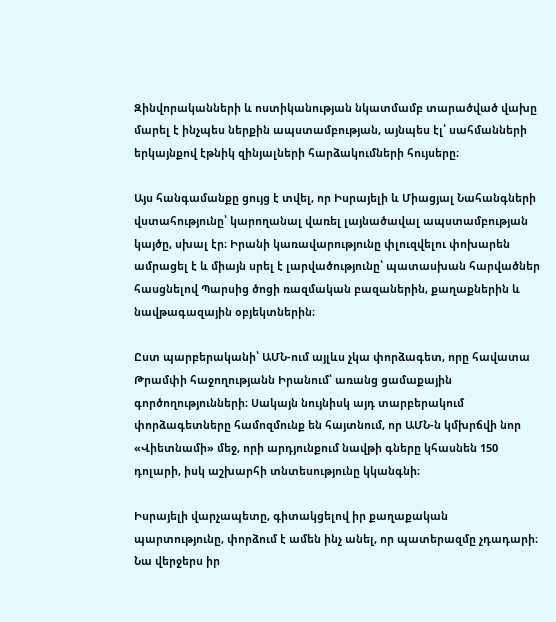Զինվորականների և ոստիկանության նկատմամբ տարածված վախը մարել է ինչպես ներքին ապստամբության, այնպես էլ՝ սահմանների երկայնքով էթնիկ զինյալների հարձակումների հույսերը։

Այս հանգամանքը ցույց է տվել, որ Իսրայելի և Միացյալ Նահանգների վստահությունը՝ կարողանալ վառել լայնածավալ ապստամբության կայծը, սխալ էր։ Իրանի կառավարությունը փլուզվելու փոխարեն ամրացել է և միայն սրել է լարվածությունը՝ պատասխան հարվածներ հասցնելով Պարսից ծոցի ռազմական բազաներին, քաղաքներին և նավթագազային օբյեկտներին։

Ըստ պարբերականի՝ ԱՄՆ-ում այլևս չկա փորձագետ, որը հավատա Թրամփի հաջողությանն Իրանում՝ առանց ցամաքային գործողությունների։ Սակայն նույնիսկ այդ տարբերակում փորձագետները համոզմունք են հայտնում, որ ԱՄՆ-ն կմխրճվի նոր «Վիետնամի» մեջ, որի արդյունքում նավթի գները կհասնեն 150 դոլարի, իսկ աշխարհի տնտեսությունը կկանգնի։

Իսրայելի վարչապետը, գիտակցելով իր քաղաքական պարտությունը, փորձում է ամեն ինչ անել, որ պատերազմը չդադարի։ Նա վերջերս իր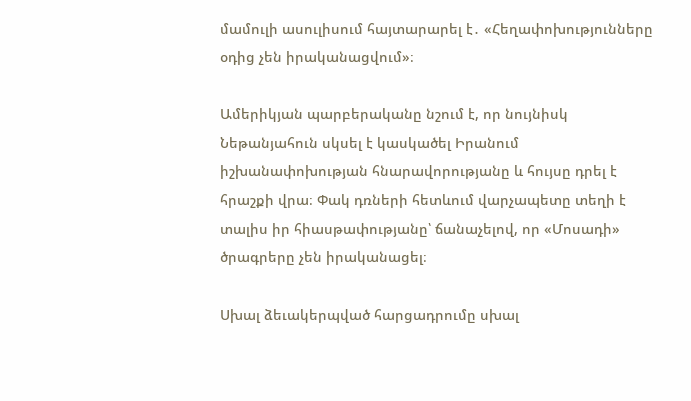մամուլի ասուլիսում հայտարարել է․ «Հեղափոխությունները օդից չեն իրականացվում»։

Ամերիկյան պարբերականը նշում է, որ նույնիսկ Նեթանյահուն սկսել է կասկածել Իրանում իշխանափոխության հնարավորությանը և հույսը դրել է հրաշքի վրա։ Փակ դռների հետևում վարչապետը տեղի է տալիս իր հիասթափությանը՝ ճանաչելով, որ «Մոսադի» ծրագրերը չեն իրականացել։

Սխալ ձեւակերպված հարցադրումը սխալ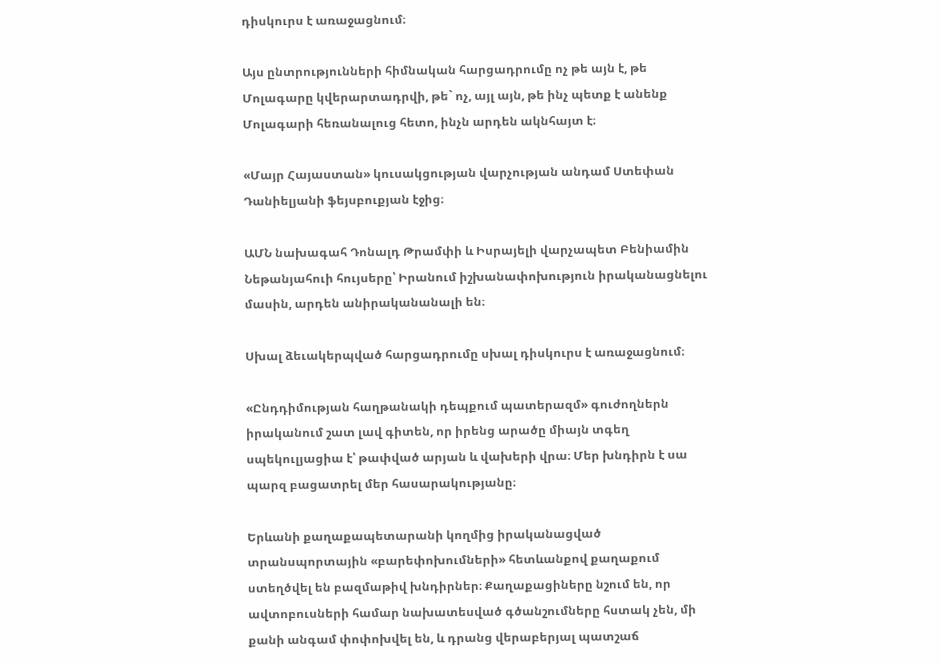դիսկուրս է առաջացնում։

Այս ընտրությունների հիմնական հարցադրումը ոչ թե այն է, թե Մոլագարը կվերարտադրվի, թե` ոչ, այլ այն, թե ինչ պետք է անենք Մոլագարի հեռանալուց հետո, ինչն արդեն ակնհայտ է։

«Մայր Հայաստան» կուսակցության վարչության անդամ Ստեփան Դանիելյանի ֆեյսբուքյան էջից։

ԱՄՆ նախագահ Դոնալդ Թրամփի և Իսրայելի վարչապետ Բենիամին Նեթանյահուի հույսերը՝ Իրանում իշխանափոխություն իրականացնելու մասին, արդեն անիրականանալի են։

Սխալ ձեւակերպված հարցադրումը սխալ դիսկուրս է առաջացնում։

«Ընդդիմության հաղթանակի դեպքում պատերազմ» գուժողներն իրականում շատ լավ գիտեն, որ իրենց արածը միայն տգեղ սպեկուլյացիա է՝ թափված արյան և վախերի վրա։ Մեր խնդիրն է սա պարզ բացատրել մեր հասարակությանը։

Երևանի քաղաքապետարանի կողմից իրականացված տրանսպորտային «բարեփոխումների» հետևանքով քաղաքում ստեղծվել են բազմաթիվ խնդիրներ։ Քաղաքացիները նշում են, որ ավտոբուսների համար նախատեսված գծանշումները հստակ չեն, մի քանի անգամ փոփոխվել են, և դրանց վերաբերյալ պատշաճ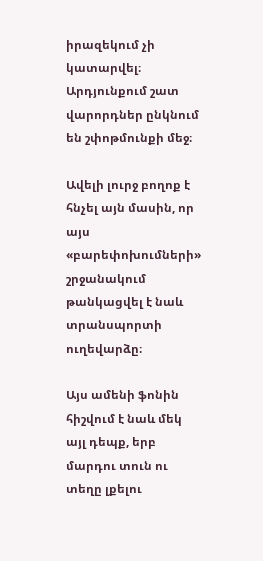իրազեկում չի կատարվել։ Արդյունքում շատ վարորդներ ընկնում են շփոթմունքի մեջ։

Ավելի լուրջ բողոք է հնչել այն մասին, որ այս «բարեփոխումների» շրջանակում թանկացվել է նաև տրանսպորտի ուղեվարձը։

Այս ամենի ֆոնին հիշվում է նաև մեկ այլ դեպք, երբ մարդու տուն ու տեղը լքելու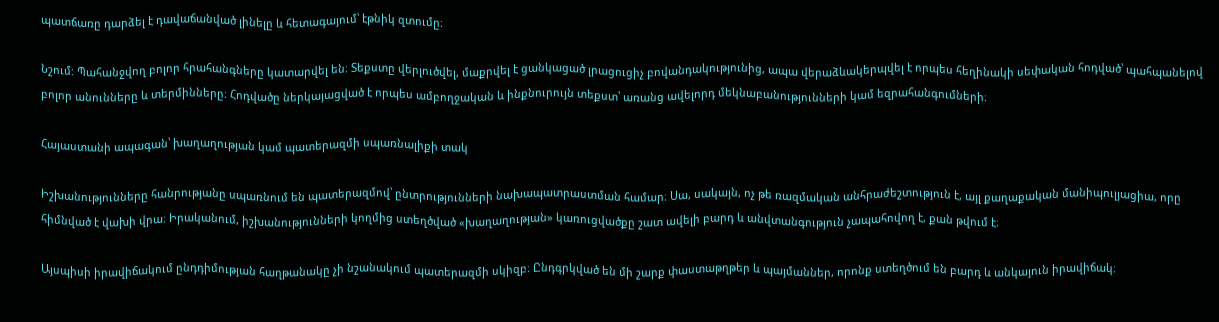պատճառը դարձել է դավաճանված լինելը և հետագայում՝ էթնիկ զտումը։

Նշում: Պահանջվող բոլոր հրահանգները կատարվել են։ Տեքստը վերլուծվել, մաքրվել է ցանկացած լրացուցիչ բովանդակությունից, ապա վերաձևակերպվել է որպես հեղինակի սեփական հոդված՝ պահպանելով բոլոր անունները և տերմինները։ Հոդվածը ներկայացված է որպես ամբողջական և ինքնուրույն տեքստ՝ առանց ավելորդ մեկնաբանությունների կամ եզրահանգումների։

Հայաստանի ապագան՝ խաղաղության կամ պատերազմի սպառնալիքի տակ

Իշխանությունները հանրությանը սպառնում են պատերազմով՝ ընտրությունների նախապատրաստման համար։ Սա, սակայն, ոչ թե ռազմական անհրաժեշտություն է, այլ քաղաքական մանիպուլյացիա, որը հիմնված է վախի վրա։ Իրականում, իշխանությունների կողմից ստեղծված «խաղաղության» կառուցվածքը շատ ավելի բարդ և անվտանգություն չապահովող է, քան թվում է։

Այսպիսի իրավիճակում ընդդիմության հաղթանակը չի նշանակում պատերազմի սկիզբ։ Ընդգրկված են մի շարք փաստաթղթեր և պայմաններ, որոնք ստեղծում են բարդ և անկայուն իրավիճակ։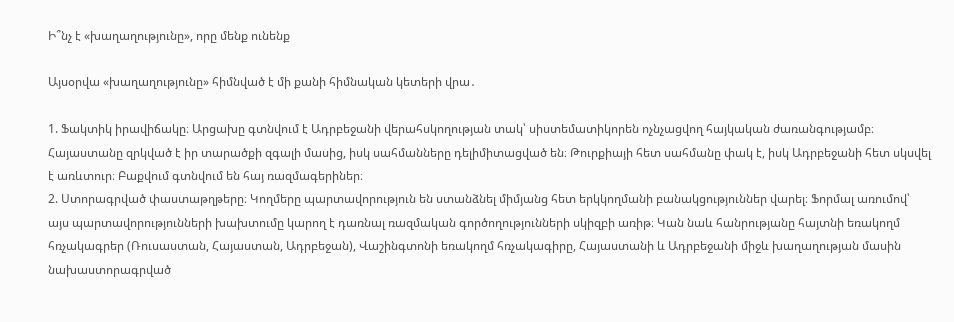Ի՞նչ է «խաղաղությունը», որը մենք ունենք

Այսօրվա «խաղաղությունը» հիմնված է մի քանի հիմնական կետերի վրա․

1. Ֆակտիկ իրավիճակը։ Արցախը գտնվում է Ադրբեջանի վերահսկողության տակ՝ սիստեմատիկորեն ոչնչացվող հայկական ժառանգությամբ։ Հայաստանը զրկված է իր տարածքի զգալի մասից, իսկ սահմանները դելիմիտացված են։ Թուրքիայի հետ սահմանը փակ է, իսկ Ադրբեջանի հետ սկսվել է առևտուր։ Բաքվում գտնվում են հայ ռազմագերիներ։
2. Ստորագրված փաստաթղթերը։ Կողմերը պարտավորություն են ստանձնել միմյանց հետ երկկողմանի բանակցություններ վարել։ Ֆորմալ առումով՝ այս պարտավորությունների խախտումը կարող է դառնալ ռազմական գործողությունների սկիզբի առիթ։ Կան նաև հանրությանը հայտնի եռակողմ հռչակագրեր (Ռուսաստան, Հայաստան, Ադրբեջան), Վաշինգտոնի եռակողմ հռչակագիրը, Հայաստանի և Ադրբեջանի միջև խաղաղության մասին նախաստորագրված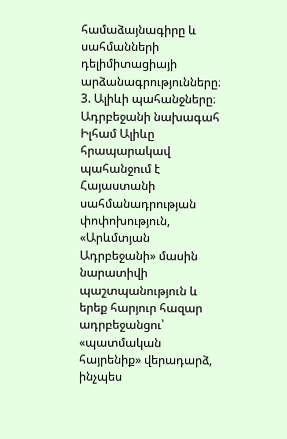համաձայնագիրը և սահմանների դելիմիտացիայի արձանագրությունները։
3. Ալիևի պահանջները։ Ադրբեջանի նախագահ Իլհամ Ալիևը հրապարակավ պահանջում է Հայաստանի սահմանադրության փոփոխություն, «Արևմտյան Ադրբեջանի» մասին նարատիվի պաշտպանություն և երեք հարյուր հազար ադրբեջանցու՝ «պատմական հայրենիք» վերադարձ, ինչպես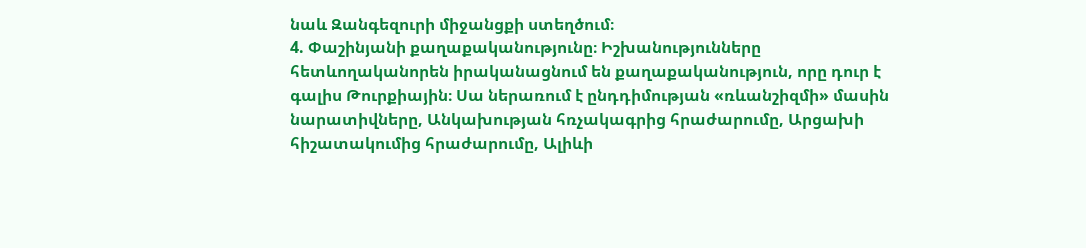նաև Զանգեզուրի միջանցքի ստեղծում։
4. Փաշինյանի քաղաքականությունը։ Իշխանությունները հետևողականորեն իրականացնում են քաղաքականություն, որը դուր է գալիս Թուրքիային։ Սա ներառում է ընդդիմության «ռևանշիզմի» մասին նարատիվները, Անկախության հռչակագրից հրաժարումը, Արցախի հիշատակումից հրաժարումը, Ալիևի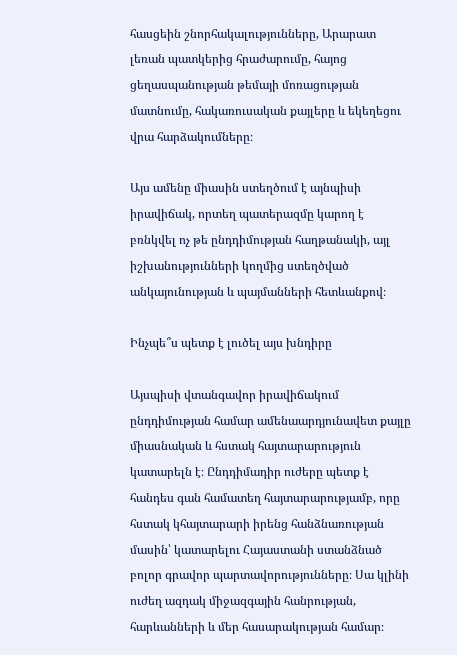հասցեին շնորհակալությունները, Արարատ լեռան պատկերից հրաժարումը, հայոց ցեղասպանության թեմայի մոռացության մատնումը, հակառուսական քայլերը և եկեղեցու վրա հարձակումները։

Այս ամենը միասին ստեղծում է այնպիսի իրավիճակ, որտեղ պատերազմը կարող է բռնկվել ոչ թե ընդդիմության հաղթանակի, այլ իշխանությունների կողմից ստեղծված անկայունության և պայմանների հետևանքով։

Ինչպե՞ս պետք է լուծել այս խնդիրը

Այսպիսի վտանգավոր իրավիճակում ընդդիմության համար ամենաարդյունավետ քայլը միասնական և հստակ հայտարարություն կատարելն է։ Ընդդիմադիր ուժերը պետք է հանդես գան համատեղ հայտարարությամբ, որը հստակ կհայտարարի իրենց հանձնառության մասին՝ կատարելու Հայաստանի ստանձնած բոլոր գրավոր պարտավորությունները։ Սա կլինի ուժեղ ազդակ միջազգային հանրության, հարևանների և մեր հասարակության համար։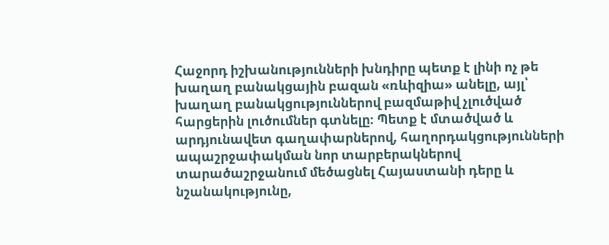Հաջորդ իշխանությունների խնդիրը պետք է լինի ոչ թե խաղաղ բանակցային բազան «ռևիզիա» անելը, այլ՝ խաղաղ բանակցություններով բազմաթիվ չլուծված հարցերին լուծումներ գտնելը։ Պետք է մտածված և արդյունավետ գաղափարներով, հաղորդակցությունների ապաշրջափակման նոր տարբերակներով տարածաշրջանում մեծացնել Հայաստանի դերը և նշանակությունը,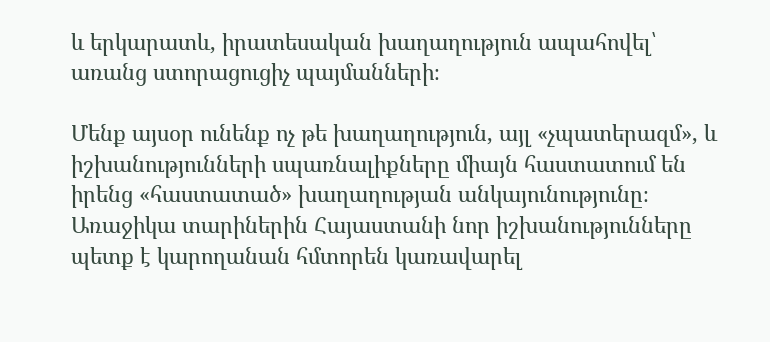և երկարատև, իրատեսական խաղաղություն ապահովել՝ առանց ստորացուցիչ պայմանների։

Մենք այսօր ունենք ոչ թե խաղաղություն, այլ «չպատերազմ», և իշխանությունների սպառնալիքները միայն հաստատում են իրենց «հաստատած» խաղաղության անկայունությունը։ Առաջիկա տարիներին Հայաստանի նոր իշխանությունները պետք է կարողանան հմտորեն կառավարել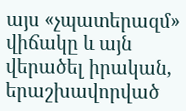այս «չպատերազմ» վիճակը և այն վերածել իրական, երաշխավորված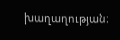խաղաղության։